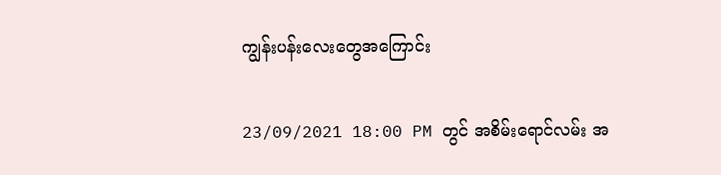ကျွန်းပန်းလေးတွေအကြောင်း

23/09/2021 18:00 PM တွင် အစိမ်းရောင်လမ်း အ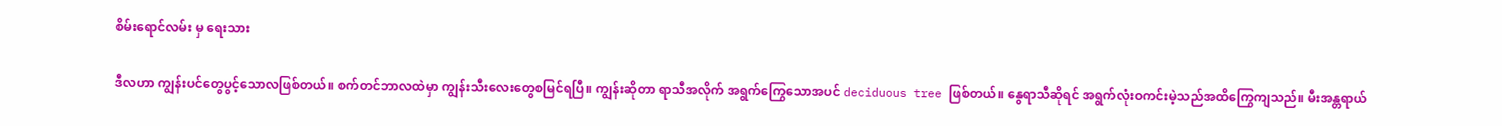စိမ်းရောင်လမ်း မှ ရေးသား

ဒီလဟာ ကျွန်းပင်တွေပွင့်သောလဖြစ်တယ်။ စက်တင်ဘာလထဲမှာ ကျွန်းသီးလေးတွေစမြင်ရပြီ။ ကျွန်းဆိုတာ ရာသီအလိုက် အရွက်ကြွေသောအပင် deciduous tree ဖြစ်တယ်။ နွေရာသီဆိုရင် အရွက်လုံးဝကင်းမဲ့သည်အထိကြွေကျသည်။ မီးအန္တရာယ်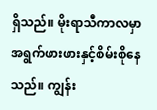ရှိသည်။ မိုးရာသီကာလမှာ အရွက်ဖားဖားနှင့်စိမ်းစိုနေသည်။ ကျွန်း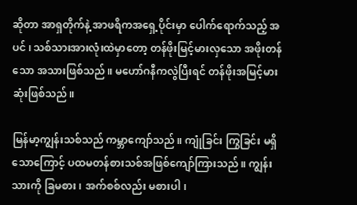ဆိုတာ အာရှတိုက်နဲ့ အာဖရိကအရှေ့ပိုင်းမှာ ပေါက်ရောက်သည့် အပင်၊ သစ်သားအားလုံးထဲမှာတော့ တန်ဖိုးမြင့်မားလှသော အဖိုးတန်သော အသားဖြစ်သည်။ မဟော်ဂနီကလွဲပြီးရင် တန်ဖိုးအမြင့်မားဆုံးဖြစ်သည်။

မြန်မာ့ကျွန်းသစ်သည် ကမ္ဘာကျော်သည်။ ကျုံခြင်း ကြွခြင်း မရှိသောကြောင့် ပထမတန်စားသစ်အဖြစ်ကျော်ကြားသည်။ ကျွန်းသားကို ခြမစား ၊ အက်စစ်လည်း မစားပါ၊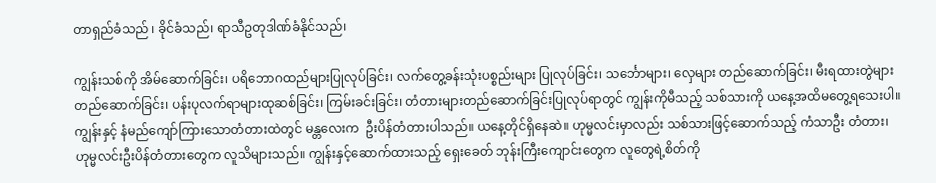တာရှည်ခံသည် ၊ ခိုင်ခံသည်၊ ရာသီဥတုဒါဏ်ခံနိုင်သည်၊

ကျွန်းသစ်ကို အိမ်ဆောက်ခြင်း၊ ပရိဘောဂထည်များပြုလုပ်ခြင်း၊ လက်တွေ့ခန်းသုံးပစ္စည်းများ ပြုလုပ်ခြင်း၊ သင်္ဘောများ၊ လှေများ တည်ဆောက်ခြင်း၊ မီးရထားတွဲများတည်ဆောက်ခြင်း၊ ပန်းပုလက်ရာများထုဆစ်ခြင်း၊ ကြမ်းခင်းခြင်း၊ တံတားများတည်ဆောက်ခြင်းပြုလုပ်ရာတွင် ကျွန်းကိုမီသည့် သစ်သားကို ယနေ့အထိမတွေ့ရသေးပါ။ ကျွန်းနှင့် နံမည်ကျော်ကြားသောတံတားထဲတွင် မန္တလေးက  ဦးပိန်တံတားပါသည်။ ယနေ့တိုင်ရှိနေဆဲ။ ဟုမ္မလင်းမှာလည်း သစ်သားဖြင့်ဆောက်သည့် ကံသာဦး တံတား၊ ဟုမ္မလင်းဦးပိန်တံတားတွေက လူသိများသည်။ ကျွန်းနှင့်ဆောက်ထားသည့် ရှေးခေတ် ဘုန်းကြီးကျောင်းတွေက လူတွေရဲ့စိတ်ကို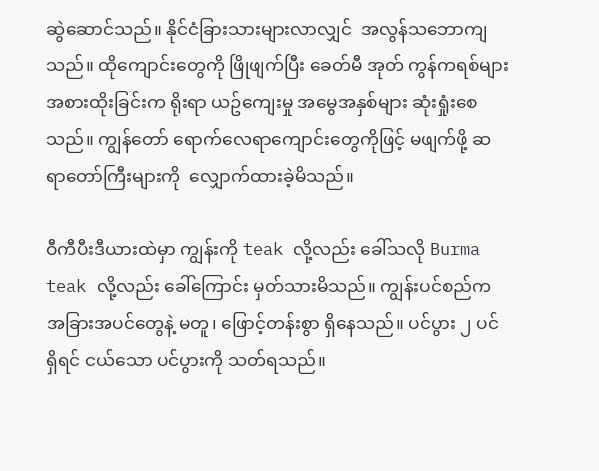ဆွဲဆောင်သည်။ နိုင်ငံခြားသားများလာလျှင်  အလွန်သဘောကျသည်။ ထိုကျောင်းတွေကို ဖြိုဖျက်ပြီး ခေတ်မီ အုတ် ကွန်ကရစ်များ အစားထိုးခြင်းက ရိုးရာ ယဥ်ကျေးမှု အမွေအနှစ်များ ဆုံးရှုံးစေသည်။ ကျွန်တော် ရောက်လေရာကျောင်းတွေကိုဖြင့် မဖျက်ဖို့ ဆရာတော်ကြီးများကို  လျှောက်ထားခဲ့မိသည်။

ဝီကီပီးဒီယားထဲမှာ ကျွန်းကို teak လို့လည်း ခေါ်သလို Burma teak လို့လည်း ခေါ်ကြောင်း မှတ်သားမိသည်။ ကျွန်းပင်စည်က အခြားအပင်တွေနဲ့ မတူ၊ ဖြောင့်တန်းစွာ ရှိနေသည်။ ပင်ပွား ၂ ပင်ရှိရင် ငယ်သော ပင်ပွားကို သတ်ရသည်။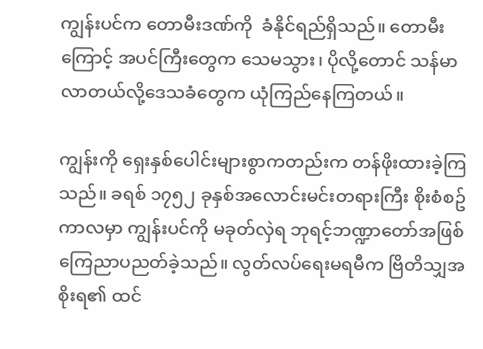ကျွန်းပင်က တောမီးဒဏ်ကို  ခံနိုင်ရည်ရှိသည်။ တောမီးကြောင့် အပင်ကြီးတွေက သေမသွား၊ ပိုလို့တောင် သန်မာလာတယ်လို့ဒေသခံတွေက ယုံကြည်နေကြတယ်။

ကျွန်းကို ရှေးနှစ်ပေါင်းများစွာကတည်းက တန်ဖိုးထားခဲ့ကြသည်။ ခရစ် ၁၇၅၂ ခုနှစ်အလောင်းမင်းတရားကြီး စိုးစံစဥ်ကာလမှာ ကျွန်းပင်ကို မခုတ်လှဲရ ဘုရင့်ဘဏ္ဍာတော်အဖြစ် ကြေညာပညတ်ခဲ့သည်။ လွတ်လပ်ရေးမရမီက ဗြိတိသျှအစိုးရ၏ ထင်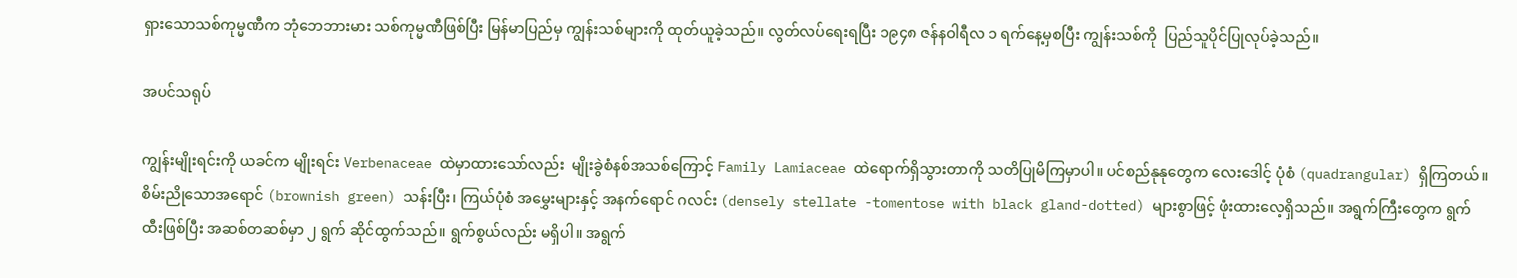ရှားသောသစ်ကုမ္မဏီက ဘုံဘေဘားမား သစ်ကုမ္မဏီဖြစ်ပြီး မြန်မာပြည်မှ ကျွန်းသစ်များကို ထုတ်ယူခဲ့သည်။ လွတ်လပ်ရေးရပြီး ၁၉၄၈ ဇန်နဝါရီလ ၁ ရက်နေ့မှစပြီး ကျွန်းသစ်ကို  ပြည်သူပိုင်ပြုလုပ်ခဲ့သည်။

အပင်သရုပ်

ကျွန်းမျိုးရင်းကို ယခင်က မျိုးရင်း Verbenaceae ထဲမှာထားသော်လည်း  မျိုးခွဲစံနစ်အသစ်ကြောင့် Family Lamiaceae ထဲရောက်ရှိသွားတာကို သတိပြုမိကြမှာပါ။ ပင်စည်နုနုတွေက လေးဒေါင့် ပုံစံ (quadrangular) ရှိကြတယ်။ စိမ်းညိုသောအရောင် (brownish green) သန်းပြီး၊ ကြယ်ပုံစံ အမွှေးများနှင့် အနက်ရောင် ဂလင်း (densely stellate -tomentose with black gland-dotted) များစွာဖြင့် ဖုံးထားလေ့ရှိသည်။ အရွက်ကြီးတွေက ရွက်ထီးဖြစ်ပြီး အဆစ်တဆစ်မှာ ၂ ရွက် ဆိုင်ထွက်သည်။ ရွက်စွယ်လည်း မရှိပါ။ အရွက်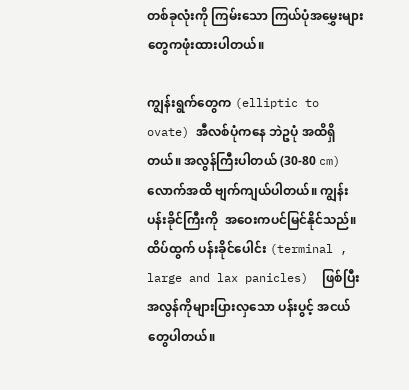တစ်ခုလုံးကို ကြမ်းသော ကြယ်ပုံအမွှေးများတွေကဖုံးထားပါတယ်။

ကျွန်းရွက်တွေက (elliptic to ovate) အီလစ်ပုံကနေ ဘဲဥပုံ အထိရှိတယ်။ အလွန်ကြီးပါတယ် (30-80 cm) လောက်အထိ ဗျက်ကျယ်ပါတယ်။ ကျွန်းပန်းခိုင်ကြီးကို  အဝေးကပင်မြင်နိုင်သည်။ ထိပ်ထွက် ပန်းခိုင်ပေါင်း (terminal , large and lax panicles)  ဖြစ်ပြီး အလွန်ကိုများပြားလှသော ပန်းပွင့် အငယ်တွေပါတယ်။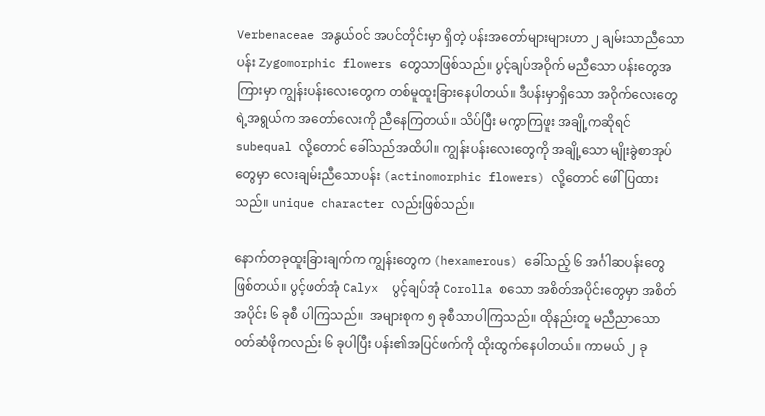Verbenaceae အနွယ်၀င် အပင်တိုင်းမှာ ရှိတဲ့ ပန်းအတော်များများဟာ ၂ ချမ်းသာညီသော ပန်း Zygomorphic flowers တွေသာဖြစ်သည်။ ပွင့်ချပ်အဝိုက် မညီသော ပန်းတွေအကြားမှာ ကျွန်းပန်းလေးတွေက တစ်မူထူးခြားနေပါတယ်။ ဒီပန်းမှာရှိသော အဝိုက်လေးတွေရဲ့အရွယ်က အတော်လေးကို ညီနေကြတယ်။ သိပ်ပြီး မကွာကြဖူး အချို့ကဆိုရင် subequal လို့တောင် ခေါ်သည်အထိပါ။ ကျွန်းပန်းလေးတွေကို အချို့သော မျိုးခွဲစာအုပ်တွေမှာ လေးချမ်းညီသောပန်း (actinomorphic flowers) လို့တောင် ဖေါ်ပြထားသည်။ unique character လည်းဖြစ်သည်။

နောက်တခုထူးခြားချက်က ကျွန်းတွေက (hexamerous) ခေါ်သည့် ၆ အင်္ဂါဆပန်းတွေ ဖြစ်တယ်။ ပွင့်ဖတ်အုံ Calyx  ပွင့်ချပ်အုံ Corolla စသော အစိတ်အပိုင်းတွေမှာ အစိတ်အပိုင်း ၆ ခုစီ ပါကြသည်။  အများစုက ၅ ခုစီသာပါကြသည်။ ထိုနည်းတူ မညီညာသော ၀တ်ဆံဖိုကလည်း ၆ ခုပါပြီး ပန်း၏အပြင်ဖက်ကို ထိုးထွက်နေပါတယ်။ ကာမယ် ၂ ခု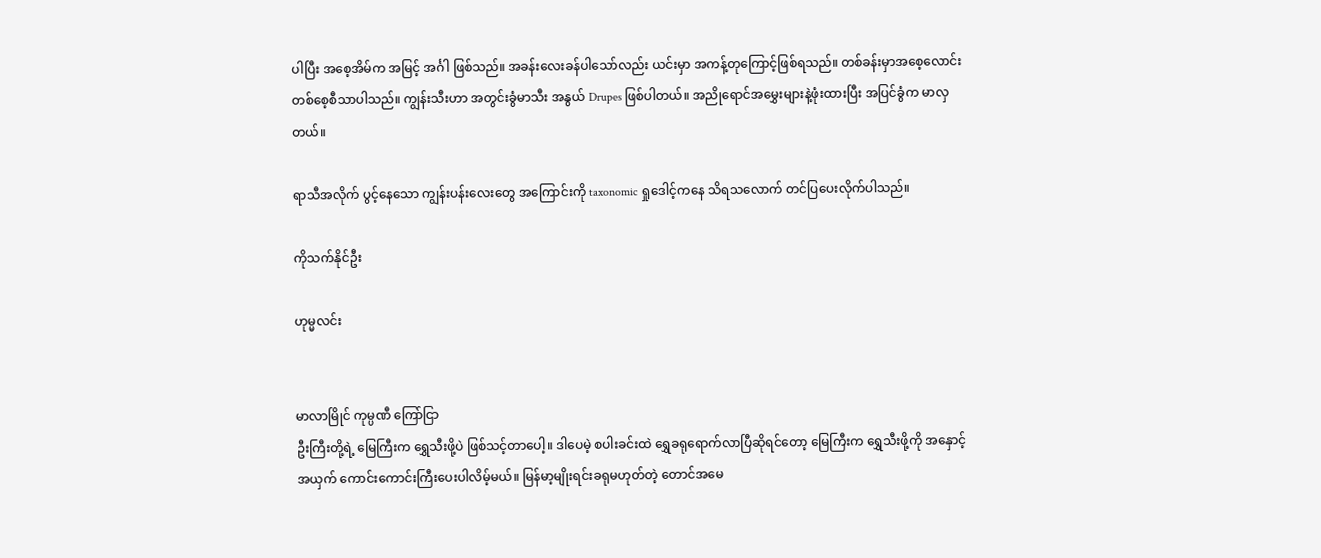ပါပြီး အစေ့အိမ်က အမြင့် အင်္ဂါ ဖြစ်သည်။ အခန်းလေးခန်ပါသော်လည်း ယင်းမှာ အကန့်တုကြောင့်ဖြစ်ရသည်။ တစ်ခန်းမှာအစေ့လောင်းတစ်စေ့စီသာပါသည်။ ကျွန်းသီးဟာ အတွင်းခွံမာသီး အနွယ် Drupes ဖြစ်ပါတယ်။ အညိုရောင်အမွှေးများနဲ့ဖုံးထားပြီး အပြင်ခွံက မာလှတယ်။

ရာသီအလိုက် ပွင့်နေသော ကျွန်းပန်းလေးတွေ အကြောင်းကို taxonomic ရှုဒေါင့်ကနေ သိရသလောက် တင်ပြပေးလိုက်ပါသည်။

ကိုသက်နိုင်ဦး

ဟုမ္မလင်း


မာလာမြိုင် ကုမ္ပဏီ ကြော်ငြာ
ဦးကြီးတို့ရဲ့ မြေကြီးက ရွှေသီးဖို့ပဲ ဖြစ်သင့်တာပေါ့။ ဒါပေမဲ့ စပါးခင်းထဲ ရွှေခရုရောက်လာပြီဆိုရင်တော့ မြေကြီးက ရွှေသီးဖို့ကို အနှောင့်အယှက် ကောင်းကောင်းကြီးပေးပါလိမ့်မယ်။ မြန်မာ့မျိုးရင်းခရုမဟုတ်တဲ့ တောင်အမေ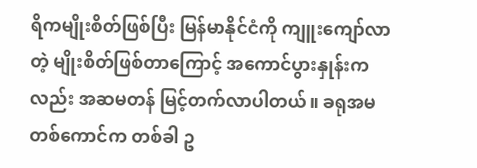ရိကမျိုးစိတ်ဖြစ်ပြီး မြန်မာနိုင်ငံကို ကျူးကျော်လာတဲ့ မျိုးစိတ်ဖြစ်တာကြောင့် အကောင်ပွားနှုန်းကလည်း အဆမတန် မြင့်တက်လာပါတယ်။ ခရုအမ တစ်ကောင်က တစ်ခါ ဥ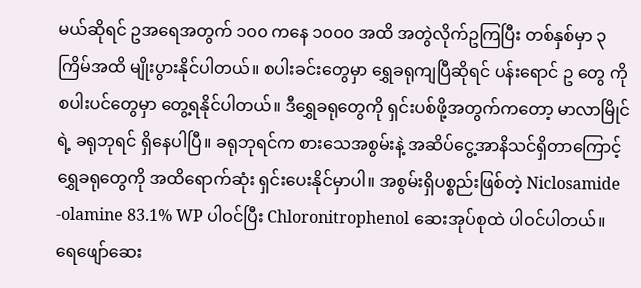မယ်ဆိုရင် ဥအရေအတွက် ၁၀၀ ကနေ ၁၀၀၀ အထိ အတွဲလိုက်ဥကြပြီး တစ်နှစ်မှာ ၃ ကြိမ်အထိ မျိုးပွားနိုင်ပါတယ်။ စပါးခင်းတွေမှာ ရွှေခရုကျပြီဆိုရင် ပန်းရောင် ဥ တွေ ကို စပါးပင်တွေမှာ တွေ့ရနိုင်ပါတယ်။ ဒီရွှေခရုတွေကို ရှင်းပစ်ဖို့အတွက်ကတော့ မာလာမြိုင်ရဲ့ ခရုဘုရင် ရှိနေပါပြီ။ ခရုဘုရင်က စားသေအစွမ်းနဲ့ အဆိပ်ငွေ့အာနိသင်ရှိတာကြောင့် ရွှေခရုတွေကို အထိရောက်ဆုံး ရှင်းပေးနိုင်မှာပါ။ အစွမ်းရှိပစ္စည်းဖြစ်တဲ့ Niclosamide -olamine 83.1% WP ပါဝင်ပြီး Chloronitrophenol ဆေးအုပ်စုထဲ ပါဝင်ပါတယ်။ ရေဖျော်ဆေး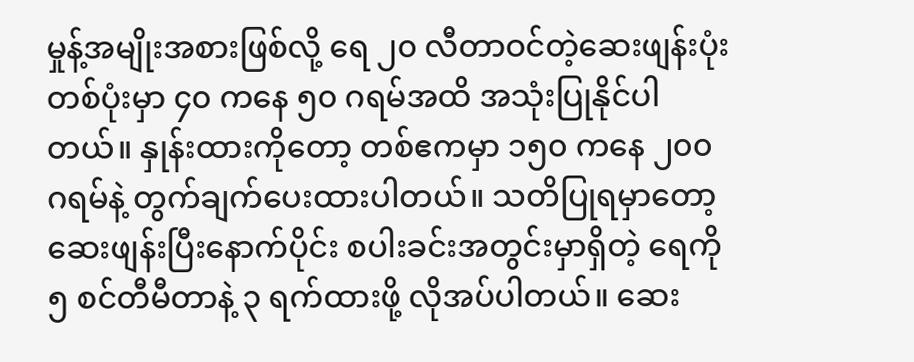မှုန့်အမျိုးအစားဖြစ်လို့ ရေ ၂၀ လီတာဝင်တဲ့ဆေးဖျန်းပုံး တစ်ပုံးမှာ ၄၀ ကနေ ၅၀ ဂရမ်အထိ အသုံးပြုနိုင်ပါတယ်။ နှုန်းထားကိုတော့ တစ်ဧကမှာ ၁၅၀ ကနေ ၂၀၀ ဂရမ်နဲ့ တွက်ချက်ပေးထားပါတယ်။ သတိပြုရမှာတော့ ဆေးဖျန်းပြီးနောက်ပိုင်း စပါးခင်းအတွင်းမှာရှိတဲ့ ရေကို ၅ စင်တီမီတာနဲ့ ၃ ရက်ထားဖို့ လိုအပ်ပါတယ်။ ဆေး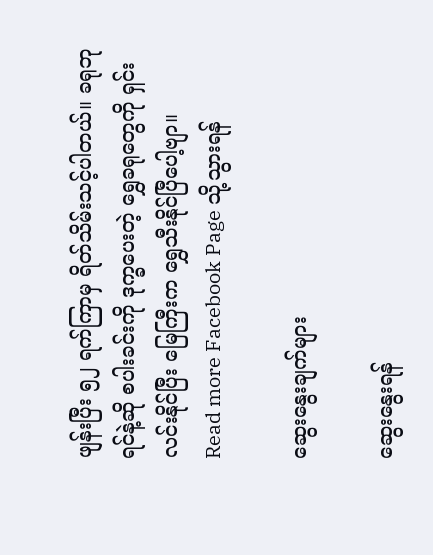ဖျန်းပြီး ၅၂ ရက်ကြာမှ ရိတ်သိမ်းသင့်ပါတယ်။ ခရုဘုရင်နဲ့ဆို စပါးခင်းကို ဒုက္ခပေးတဲ့ ရွှေခရုတွေကို ရှင်းလင်းနိုင်ပြီး မြေကြီးက ရွှေသီးနိုင်ပြီပေါ့ဗျာ။
Read more Facebook Page သို့သွားရန်

ဆွေးနွေးချက်များ

ဆွေးနွေးရန်